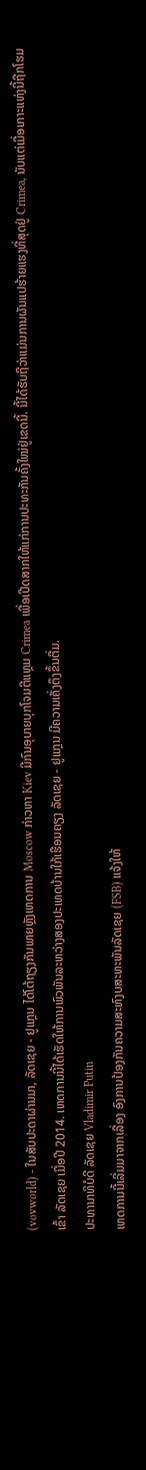(vovworld) - ໃນສັບປະດາຜ່ານມາ, ລັດເຊຍ - ຢູແກຼນ ໄດ້ໂຕ້ຖຽງກັນພາຍຫຼັງເຫດການ Moscow ກ່າວຫາ Kiev ມີກົນອຸບາຍບຸກໂຈມຕີແຫຼມ Crimea ເພື່ອເປີດສາກໃຫ້ແກ່ການປະທະກັນຄັ້ງໃໝ່ຢູ່ເຂດນີ້. ນີ້ໄດ້ຮັບຖືວ່າແມ່ນການຜັນແປຮ້າຍແຮງທີ່ສຸດຢູ່ Crimea, ນັບແຕ່ເມື່ອເກາະແຫ່ງນີ້ຖືກໂຮມເຂົ້າ ລັດເຊຍ ເມື່ອປີ 2014. ເຫດການນີ້ໄດ້ເຮັດໃຫ້ການພົວພັນລະຫວ່າງສອງປະເທດບ້ານໃກ້ເຮືອນຄຽງ ລັດເຊຍ - ຢູແກຼນ ມີຄວາມເຄັ່ງຕຶງຂຶ້ນຕື່ມ.
ປະທານາທິບໍດີ ລັດເຊຍ Vladimir Putin
ເຫດການນີ້ເລີ່ມມາຈາກເລື່ອງ ອົງການປ້ອງກັນຄວາມສະຫົງບສະຫະພັນລັດເຊຍ (FSB) ແຈ້ງໃຫ້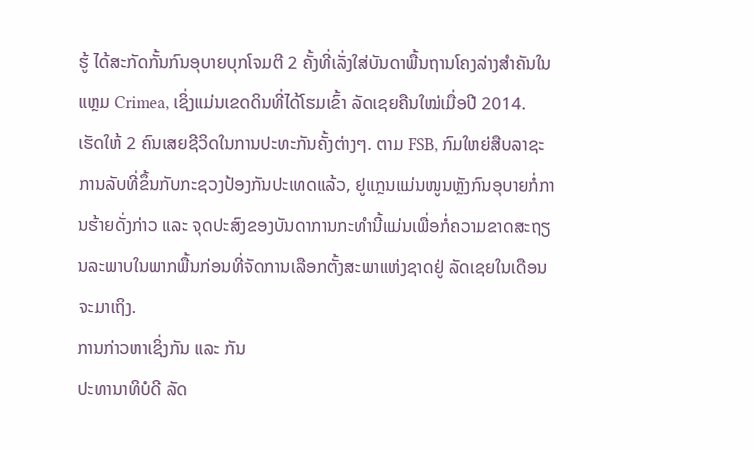ຮູ້ ໄດ້ສະກັດກັ້ນກົນອຸບາຍບຸກໂຈມຕີ 2 ຄັ້ງທີ່ເລັ່ງໃສ່ບັນດາພື້ນຖານໂຄງລ່າງສຳຄັນໃນແຫຼມ Crimea, ເຊິ່ງແມ່ນເຂດດິນທີ່ໄດ້ໂຮມເຂົ້າ ລັດເຊຍຄືນໃໝ່ເມື່ອປີ 2014. ເຮັດໃຫ້ 2 ຄົນເສຍຊີວິດໃນການປະທະກັນຄັ້ງຕ່າງໆ. ຕາມ FSB, ກົມໃຫຍ່ສືບລາຊະການລັບທີ່ຂຶ້ນກັບກະຊວງປ້ອງກັນປະເທດແລ້ວ, ຢູແກຼນແມ່ນໜູນຫຼັງກົນອຸບາຍກໍ່ການຮ້າຍດັ່ງກ່າວ ແລະ ຈຸດປະສົງຂອງບັນດາການກະທຳນີ້ແມ່ນເພື່ອກໍ່ຄວາມຂາດສະຖຽນລະພາບໃນພາກພື້ນກ່ອນທີ່ຈັດການເລືອກຕັ້ງສະພາແຫ່ງຊາດຢູ່ ລັດເຊຍໃນເດືອນຈະມາເຖິງ.
ການກ່າວຫາເຊິ່ງກັນ ແລະ ກັນ
ປະທານາທິບໍດີ ລັດ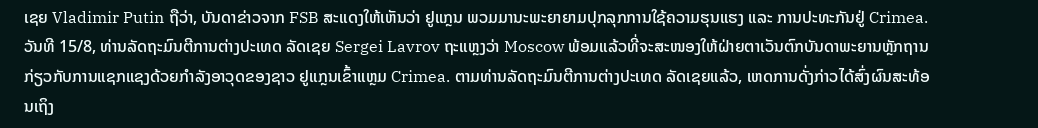ເຊຍ Vladimir Putin ຖືວ່າ, ບັນດາຂ່າວຈາກ FSB ສະແດງໃຫ້ເຫັນວ່າ ຢູແກຼນ ພວມມານະພະຍາຍາມປຸກລຸກການໃຊ້ຄວາມຮຸນແຮງ ແລະ ການປະທະກັນຢູ່ Crimea. ວັນທີ 15/8, ທ່ານລັດຖະມົນຕີການຕ່າງປະເທດ ລັດເຊຍ Sergei Lavrov ຖະແຫຼງວ່າ Moscow ພ້ອມແລ້ວທີ່ຈະສະໜອງໃຫ້ຝ່າຍຕາເວັນຕົກບັນດາພະຍານຫຼັກຖານກ່ຽວກັບການແຊກແຊງດ້ວຍກຳລັງອາວຸດຂອງຊາວ ຢູແກຼນເຂົ້າແຫຼມ Crimea. ຕາມທ່ານລັດຖະມົນຕີການຕ່າງປະເທດ ລັດເຊຍແລ້ວ, ເຫດການດັ່ງກ່າວໄດ້ສົ່ງຜົນສະທ້ອນເຖິງ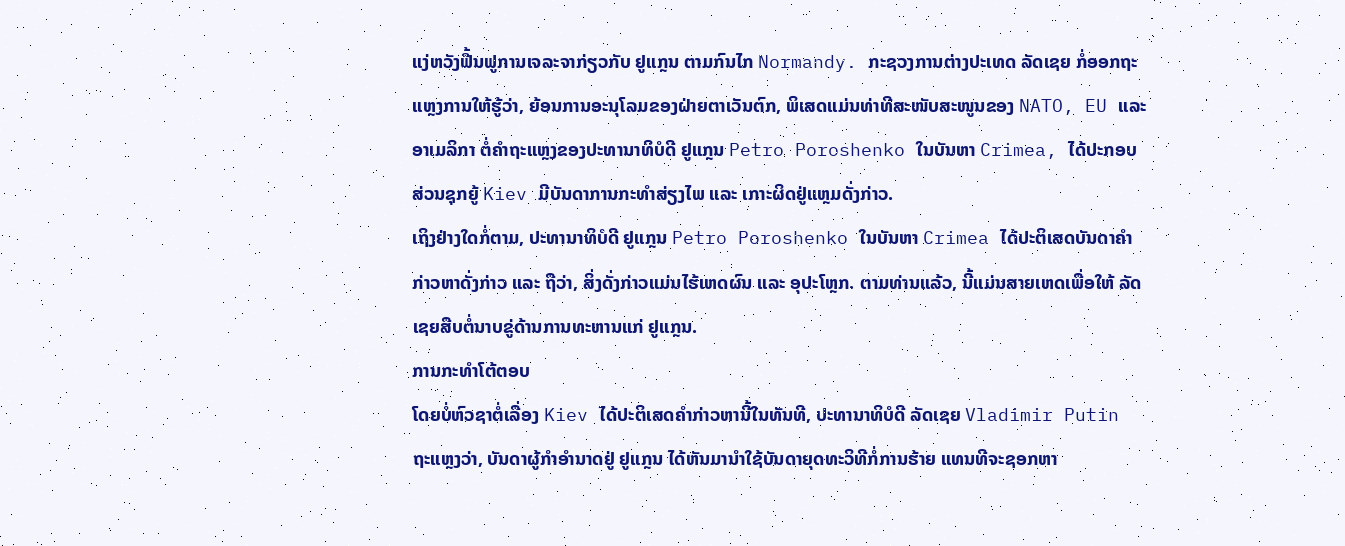ແງ່ຫວັງຟື້ນຟູການເຈລະຈາກ່ຽວກັບ ຢູແກຼນ ຕາມກົນໄກ Normandy. ກະຊວງການຕ່າງປະເທດ ລັດເຊຍ ກໍ່ອອກຖະແຫຼງການໃຫ້ຮູ້ວ່າ, ຍ້ອນການອະນຸໂລມຂອງຝ່າຍຕາເວັນຕົກ, ພິເສດແມ່ນທ່າທີສະໜັບສະໜູນຂອງ NATO, EU ແລະ ອາເມລິກາ ຕໍ່ຄຳຖະແຫຼງຂອງປະທານາທິບໍດີ ຢູແກຼນ Petro Poroshenko ໃນບັນຫາ Crimea, ໄດ້ປະກອບສ່ວນຊຸກຍູ້ Kiev ມີບັນດາການກະທຳສ່ຽງໄພ ແລະ ເກາະຜິດຢູ່ແຫຼມດັ່ງກ່າວ.
ເຖິງຢ່າງໃດກໍ່ຕາມ, ປະທານາທິບໍດີ ຢູແກຼນ Petro Poroshenko ໃນບັນຫາ Crimea ໄດ້ປະຕິເສດບັນດາຄຳກ່າວຫາດັ່ງກ່າວ ແລະ ຖືວ່າ, ສິ່ງດັ່ງກ່າວແມ່ນໄຮ້ເຫດຜົນ ແລະ ອຸປະໂຫຼກ. ຕາມທ່ານແລ້ວ, ນີ້ແມ່ນສາຍເຫດເພື່ອໃຫ້ ລັດເຊຍສືບຕໍ່ນາບຂູ່ດ້ານການທະຫານແກ່ ຢູແກຼນ.
ການກະທຳໂຕ້ຕອບ
ໂດຍບໍ່ຫົວຊາຕໍ່ເລື່ອງ Kiev ໄດ້ປະຕິເສດຄຳກ່າວຫານີ້ໃນທັນທີ, ປະທານາທິບໍດີ ລັດເຊຍ Vladimir Putin ຖະແຫຼງວ່າ, ບັນດາຜູ້ກຳອຳນາດຢູ່ ຢູແກຼນ ໄດ້ຫັນມານຳໃຊ້ບັນດາຍຸດທະວິທີກໍ່ການຮ້າຍ ແທນທີຈະຊອກຫາ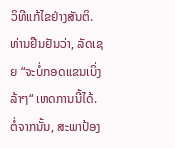ວິທີແກ້ໄຂຢ່າງສັນຕິ. ທ່ານຢືນຢັນວ່າ, ລັດເຊຍ “ຈະບໍ່ກອດແຂນເບິ່ງລ້າໆ“ ເຫດການນີ້ໄດ້. ຕໍ່ຈາກນັ້ນ, ສະພາປ້ອງ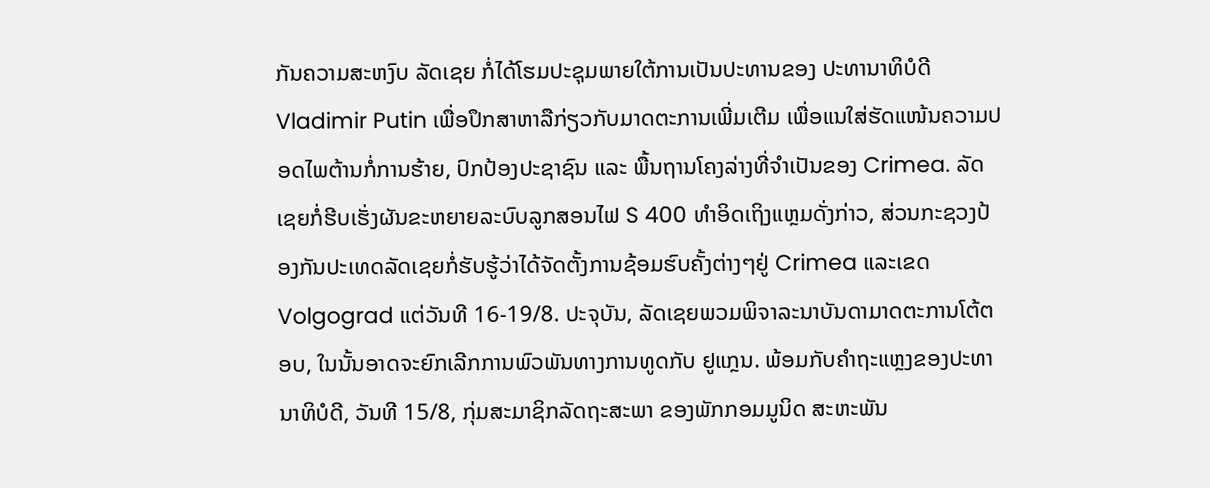ກັນຄວາມສະຫງົບ ລັດເຊຍ ກໍ່ໄດ້ໂຮມປະຊຸມພາຍໃຕ້ການເປັນປະທານຂອງ ປະທານາທິບໍດີ Vladimir Putin ເພື່ອປຶກສາຫາລືກ່ຽວກັບມາດຕະການເພີ່ມເຕີມ ເພື່ອແນໃສ່ຮັດແໜ້ນຄວາມປອດໄພຕ້ານກໍ່ການຮ້າຍ, ປົກປ້ອງປະຊາຊົນ ແລະ ພື້ນຖານໂຄງລ່າງທີ່ຈຳເປັນຂອງ Crimea. ລັດເຊຍກໍ່ຮີບເຮັ່ງຜັນຂະຫຍາຍລະບົບລູກສອນໄຟ S 400 ທຳອິດເຖິງແຫຼມດັ່ງກ່າວ, ສ່ວນກະຊວງປ້ອງກັນປະເທດລັດເຊຍກໍ່ຮັບຮູ້ວ່າໄດ້ຈັດຕັ້ງການຊ້ອມຮົບຄັ້ງຕ່າງໆຢູ່ Crimea ແລະເຂດ Volgograd ແຕ່ວັນທີ 16-19/8. ປະຈຸບັນ, ລັດເຊຍພວມພິຈາລະນາບັນດາມາດຕະການໂຕ້ຕອບ, ໃນນັ້ນອາດຈະຍົກເລີກການພົວພັນທາງການທູດກັບ ຢູແກຼນ. ພ້ອມກັບຄຳຖະແຫຼງຂອງປະທານາທິບໍດີ, ວັນທີ 15/8, ກຸ່ມສະມາຊິກລັດຖະສະພາ ຂອງພັກກອມມູນິດ ສະຫະພັນ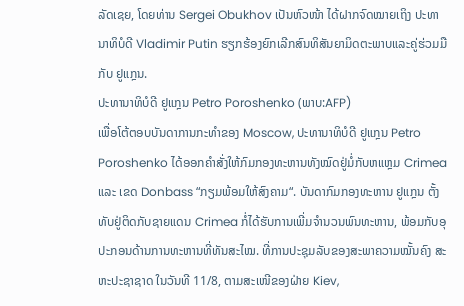ລັດເຊຍ, ໂດຍທ່ານ Sergei Obukhov ເປັນຫົວໜ້າ ໄດ້ຝາກຈົດໝາຍເຖິງ ປະທານາທິບໍດີ Vladimir Putin ຮຽກຮ້ອງຍົກເລີກສົນທິສັນຍາມິດຕະພາບແລະຄູ່ຮ່ວມມືກັບ ຢູແກຼນ.
ປະທານາທິບໍດີ ຢູແກຼນ Petro Poroshenko (ພາບ:AFP)
ເພື່ອໂຕ້ຕອບບັນດາການກະທຳຂອງ Moscow, ປະທານາທິບໍດີ ຢູແກຼນ Petro Poroshenko ໄດ້ອອກຄຳສັ່ງໃຫ້ກົມກອງທະຫານທັງໝົດຢູ່ມໍ່ກັບຫແຫຼມ Crimea ແລະ ເຂດ Donbass “ກຽມພ້ອມໃຫ້ສົງຄາມ“. ບັນດາກົມກອງທະຫານ ຢູແກຼນ ຕັ້ງທັບຢູ່ຕິດກັບຊາຍແດນ Crimea ກໍ່ໄດ້ຮັບການເພີ່ມຈຳນວນພົນທະຫານ, ພ້ອມກັບອຸປະກອນດ້ານການທະຫານທີ່ທັນສະໄໝ. ທີ່ການປະຊຸມລັບຂອງສະພາຄວາມໝັ້ນຄົງ ສະຫະປະຊາຊາດ ໃນວັນທີ 11/8, ຕາມສະເໜີຂອງຝ່າຍ Kiev,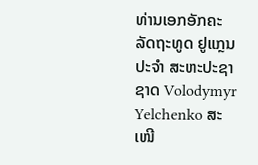ທ່ານເອກອັກຄະລັດຖະທູດ ຢູແກຼນ ປະຈຳ ສະຫະປະຊາຊາດ Volodymyr Yelchenko ສະເໜີ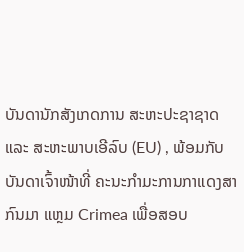ບັນດານັກສັງເກດການ ສະຫະປະຊາຊາດ ແລະ ສະຫະພາບເອີລົບ (EU) , ພ້ອມກັບບັນດາເຈົ້າໜ້າທີ່ ຄະນະກຳມະການກາແດງສາກົນມາ ແຫຼມ Crimea ເພື່ອສອບ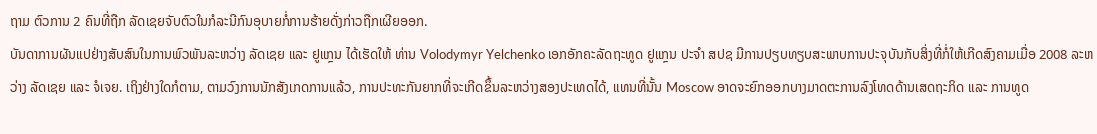ຖາມ ຕົວການ 2 ຄົນທີ່ຖືກ ລັດເຊຍຈັບຕົວໃນກໍລະນີກົນອຸບາຍກໍ່ການຮ້າຍດັ່ງກ່າວຖືກເຜີຍອອກ.
ບັນດາການຜັນແປຢ່າງສັບສົນໃນການພົວພັນລະຫວ່າງ ລັດເຊຍ ແລະ ຢູແກຼນ ໄດ້ເຮັດໃຫ້ ທ່ານ Volodymyr Yelchenko ເອກອັກຄະລັດຖະທູດ ຢູແກຼນ ປະຈຳ ສປຊ ມີການປຽບທຽບສະພາບການປະຈຸບັນກັບສິ່ງທີ່ກໍ່ໃຫ້ເກີດສົງຄາມເມື່ອ 2008 ລະຫວ່າງ ລັດເຊຍ ແລະ ຈໍເຈຍ. ເຖິງຢ່າງໃດກໍຕາມ, ຕາມວົງການນັກສັງເກດການແລ້ວ, ການປະທະກັນຍາກທີ່ຈະເກີດຂຶ້ນລະຫວ່າງສອງປະເທດໄດ້, ແທນທີ່ນັ້ນ Moscow ອາດຈະຍົກອອກບາງມາດຕະການລົງໂທດດ້ານເສດຖະກິດ ແລະ ການທູດ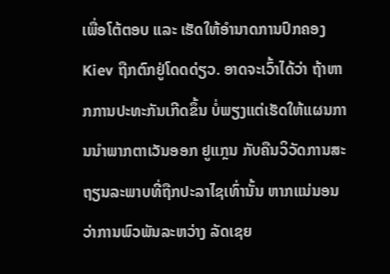ເພື່ອໂຕ້ຕອບ ແລະ ເຮັດໃຫ້ອຳນາດການປົກຄອງ Kiev ຖືກຕົກຢູ່ໂດດດ່ຽວ. ອາດຈະເວົ້າໄດ້ວ່າ ຖ້າຫາກການປະທະກັນເກີດຂຶ້ນ ບໍ່ພຽງແຕ່ເຮັດໃຫ້ແຜນການນຳພາກຕາເວັນອອກ ຢູແກຼນ ກັບຄືນວິວັດການສະຖຽນລະພາບທີ່ຖືກປະລາໄຊເທົ່ານັ້ນ ຫາກແນ່ນອນວ່າການພົວພັນລະຫວ່າງ ລັດເຊຍ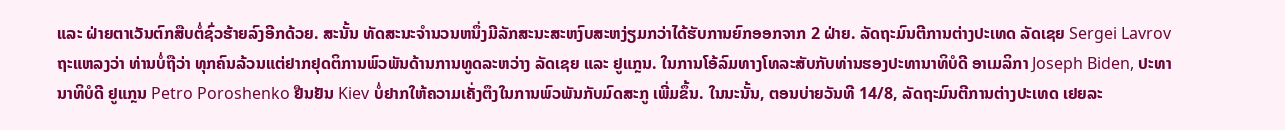ແລະ ຝ່າຍຕາເວັນຕົກສືບຕໍ່ຊົ່ວຮ້າຍລົງອີກດ້ວຍ. ສະນັ້ນ ທັດສະນະຈຳນວນຫນຶ່ງມີລັກສະນະສະຫງົບສະຫງ່ຽມກວ່າໄດ້ຮັບການຍົກອອກຈາກ 2 ຝ່າຍ. ລັດຖະມົນຕີການຕ່າງປະເທດ ລັດເຊຍ Sergei Lavrovຖະແຫລງວ່າ ທ່ານບໍ່ຖືວ່າ ທຸກຄົນລ້ວນແຕ່ຢາກຢຸດຕິການພົວພັນດ້ານການທູດລະຫວ່າງ ລັດເຊຍ ແລະ ຢູແກຼນ. ໃນການໂອ້ລົມທາງໂທລະສັບກັບທ່ານຮອງປະທານາທິບໍດີ ອາເມລິກາ Joseph Biden, ປະທານາທິບໍດີ ຢູແກຼນ Petro Poroshenko ຢືນຢັນ Kiev ບໍ່ຢາກໃຫ້ຄວາມເຄັ່ງຕຶງໃນການພົວພັນກັບມົດສະກູ ເພີ່ມຂຶ້ນ. ໃນນະນັ້ນ, ຕອນບ່າຍວັນທີ 14/8, ລັດຖະມົນຕີການຕ່າງປະເທດ ເຢຍລະ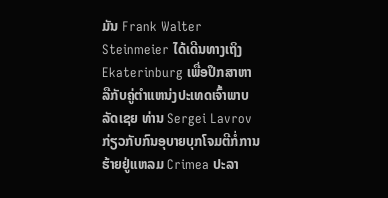ມັນ Frank Walter Steinmeier ໄດ້ເດີນທາງເຖິງ Ekaterinburg ເພື່ອປຶກສາຫາລືກັບຄູ່ຕຳແຫນ່ງປະເທດເຈົ້າພາບ ລັດເຊຍ ທ່ານ Sergei Lavrov ກ່ຽວກັບກົນອຸບາຍບຸກໂຈມຕີກໍ່ການຮ້າຍຢູ່ແຫລມ Crimea ປະລາ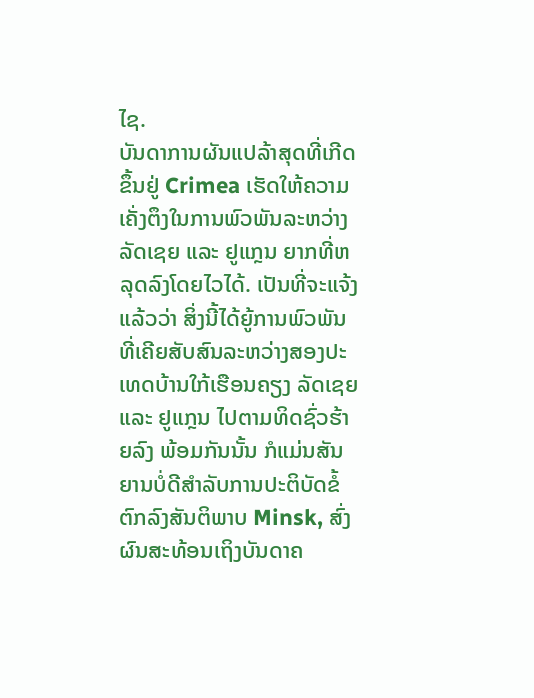ໄຊ.
ບັນດາການຜັນແປລ້າສຸດທີ່ເກີດຂຶ້ນຢູ່ Crimea ເຮັດໃຫ້ຄວາມເຄັ່ງຕຶງໃນການພົວພັນລະຫວ່າງ ລັດເຊຍ ແລະ ຢູແກຼນ ຍາກທີ່ຫລຸດລົງໂດຍໄວໄດ້. ເປັນທີ່ຈະແຈ້ງແລ້ວວ່າ ສິ່ງນີ້ໄດ້ຍູ້ການພົວພັນທີ່ເຄີຍສັບສົນລະຫວ່າງສອງປະເທດບ້ານໃກ້ເຮືອນຄຽງ ລັດເຊຍ ແລະ ຢູແກຼນ ໄປຕາມທິດຊົ່ວຮ້າຍລົງ ພ້ອມກັນນັ້ນ ກໍແມ່ນສັນຍານບໍ່ດີສຳລັບການປະຕິບັດຂໍ້ຕົກລົງສັນຕິພາບ Minsk, ສົ່ງຜົນສະທ້ອນເຖິງບັນດາຄ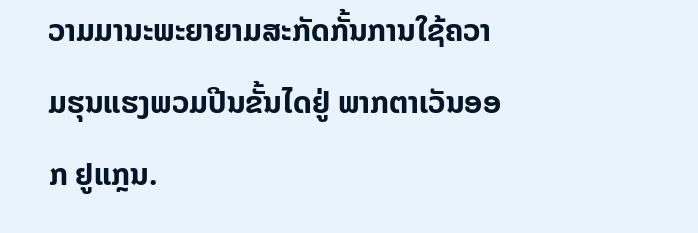ວາມມານະພະຍາຍາມສະກັດກັ້ນການໃຊ້ຄວາມຮຸນແຮງພວມປີນຂັ້ນໄດຢູ່ ພາກຕາເວັນອອກ ຢູແກຼນ.